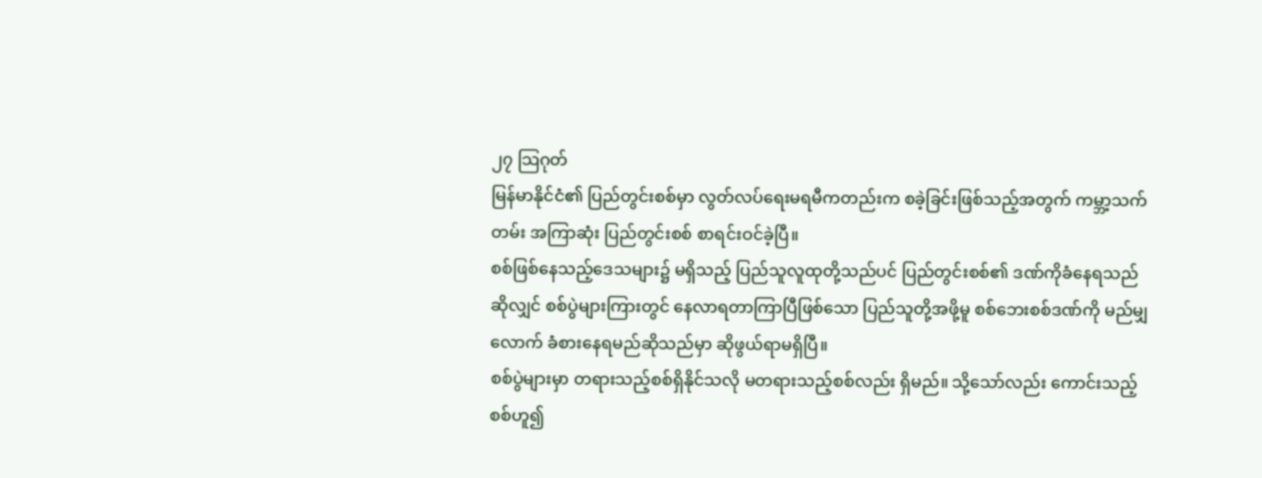၂၇ သြဂုတ်
မြန်မာနိုင်ငံ၏ ပြည်တွင်းစစ်မှာ လွတ်လပ်ရေးမရမီကတည်းက စခဲ့ခြင်းဖြစ်သည့်အတွက် ကမ္ဘာ့သက်တမ်း အကြာဆုံး ပြည်တွင်းစစ် စာရင်းဝင်ခဲ့ပြီ။
စစ်ဖြစ်နေသည့်ဒေသများ၌ မရှိသည့် ပြည်သူလူထုတို့သည်ပင် ပြည်တွင်းစစ်၏ ဒဏ်ကိုခံနေရသည် ဆိုလျှင် စစ်ပွဲများကြားတွင် နေလာရတာကြာပြီဖြစ်သော ပြည်သူတို့အဖို့မူ စစ်ဘေးစစ်ဒဏ်ကို မည်မျှလောက် ခံစားနေရမည်ဆိုသည်မှာ ဆိုဖွယ်ရာမရှိပြီ။
စစ်ပွဲများမှာ တရားသည့်စစ်ရှိနိုင်သလို မတရားသည့်စစ်လည်း ရှိမည်။ သို့သော်လည်း ကောင်းသည့် စစ်ဟူ၍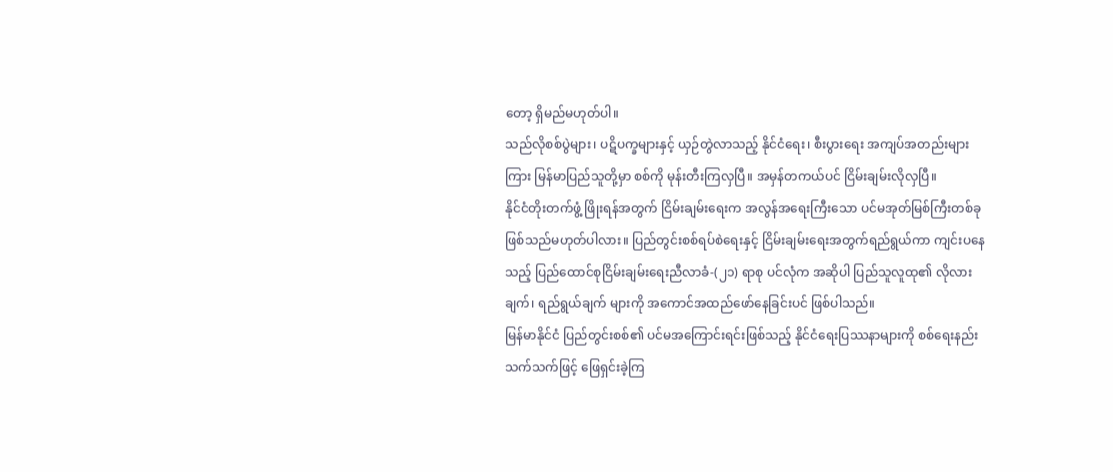တော့ ရှိမည်မဟုတ်ပါ။
သည်လိုစစ်ပွဲများ၊ ပဋိပက္ခများနှင့် ယှဉ်တွဲလာသည့် နိုင်ငံရေး၊ စီးပွားရေး အကျပ်အတည်းများကြား မြန်မာပြည်သူတို့မှာ စစ်ကို မုန်းတီးကြလှပြီ။ အမှန်တကယ်ပင် ငြိမ်းချမ်းလိုလှပြီ။
နိုင်ငံတိုးတက်ဖွံ့ ဖြိုးရန်အတွက် ငြိမ်းချမ်းရေးက အလွန်အရေးကြီးသော ပင်မအုတ်မြစ်ကြီးတစ်ခု ဖြစ်သည်မဟုတ်ပါလား။ ပြည်တွင်းစစ်ရပ်စဲရေးနှင့် ငြိမ်းချမ်းရေးအတွက်ရည်ရွယ်ကာ ကျင်းပနေသည့် ပြည်ထောင်စုငြိမ်းချမ်းရေးညီလာခံ-(၂၁) ရာစု ပင်လုံက အဆိုပါ ပြည်သူလူထု၏ လိုလားချက်၊ ရည်ရွယ်ချက် များကို အကောင်အထည်ဖော်နေခြင်းပင် ဖြစ်ပါသည်။
မြန်မာနိုင်ငံ ပြည်တွင်းစစ်၏ ပင်မအကြောင်းရင်းဖြစ်သည့် နိုင်ငံရေးပြဿနာများကို စစ်ရေးနည်းသက်သက်ဖြင့် ဖြေရှင်းခဲ့ကြ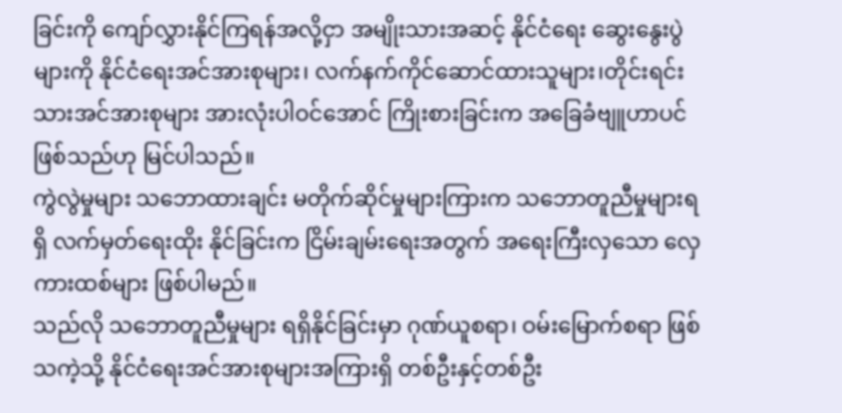ခြင်းကို ကျော်လွှားနိုင်ကြရန်အလို့ငှာ အမျိုးသားအဆင့် နိုင်ငံရေး ဆွေးနွေးပွဲများကို နိုင်ငံရေးအင်အားစုများ၊ လက်နက်ကိုင်ဆောင်ထားသူများ၊တိုင်းရင်းသားအင်အားစုများ အားလုံးပါဝင်အောင် ကြိုးစားခြင်းက အခြေခံဗျူဟာပင်ဖြစ်သည်ဟု မြင်ပါသည်။
ကွဲလွဲမှုများ သဘောထားချင်း မတိုက်ဆိုင်မှုများကြားက သဘောတူညီမှုများရရှိ လက်မှတ်ရေးထိုး နိုင်ခြင်းက ငြိမ်းချမ်းရေးအတွက် အရေးကြီးလှသော လှေကားထစ်များ ဖြစ်ပါမည်။
သည်လို သဘောတူညီမှုများ ရရှိနိုင်ခြင်းမှာ ဂုဏ်ယူစရာ၊ ဝမ်းမြောက်စရာ ဖြစ်သကဲ့သို့ နိုင်ငံရေးအင်အားစုများအကြားရှိ တစ်ဦးနှင့်တစ်ဦး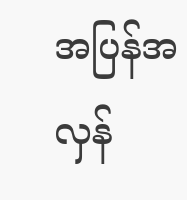အပြန်အလှန်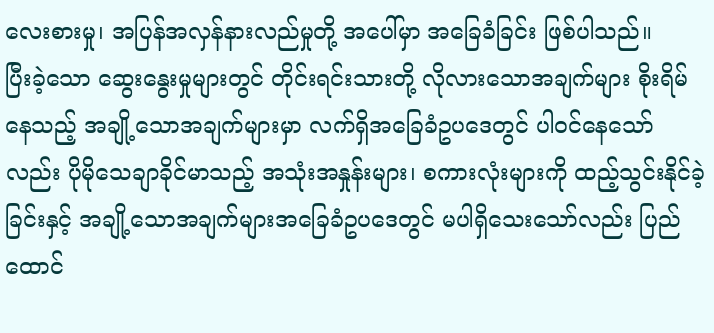လေးစားမှု၊ အပြန်အလှန်နားလည်မှုတို့ အပေါ်မှာ အခြေခံခြင်း ဖြစ်ပါသည်။
ပြီးခဲ့သော ဆွေးနွေးမှုများတွင် တိုင်းရင်းသားတို့ လိုလားသောအချက်များ စိုးရိမ်နေသည့် အချို့သောအချက်များမှာ လက်ရှိအခြေခံဥပဒေတွင် ပါဝင်နေသော်လည်း ပိုမိုသေချာခိုင်မာသည့် အသုံးအနှုန်းများ၊ စကားလုံးများကို ထည့်သွင်းနိုင်ခဲ့ခြင်းနှင့် အချို့သောအချက်များအခြေခံဥပဒေတွင် မပါရှိသေးသော်လည်း ပြည်ထောင်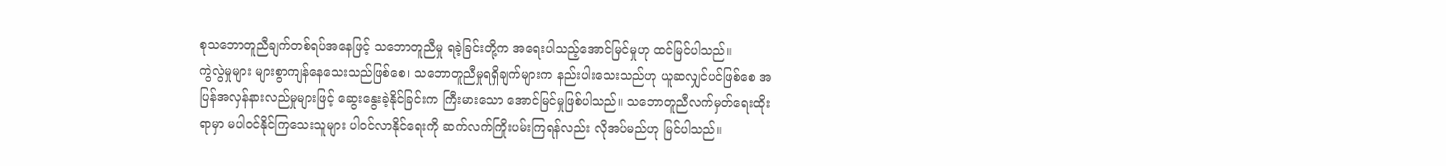စုသဘောတူညီချက်တစ်ရပ်အနေဖြင့် သဘောတူညီမှု ရခဲ့ခြင်းတို့က အရေးပါသည့်အောင်မြင်မှုဟု ထင်မြင်ပါသည်။
ကွဲလွဲမှုများ များစွာကျန်နေသေးသည်ဖြစ်စေ၊ သဘောတူညီမှုရရှိချက်များက နည်းပါးသေးသည်ဟု ယူဆလျှင်ပင်ဖြစ်စေ အပြန်အလှန်နားလည်မှုများဖြင့် ဆွေးနွေးခဲ့နိုင်ခြင်းက ကြီးမားသော အောင်မြင်မှုဖြစ်ပါသည်။ သဘောတူညီလက်မှတ်ရေးထိုးရာမှာ မပါဝင်နိုင်ကြသေးသူများ ပါဝင်လာနိုင်ရေးကို ဆက်လက်ကြိုးပမ်းကြရန်လည်း လိုအပ်မည်ဟု မြင်ပါသည်။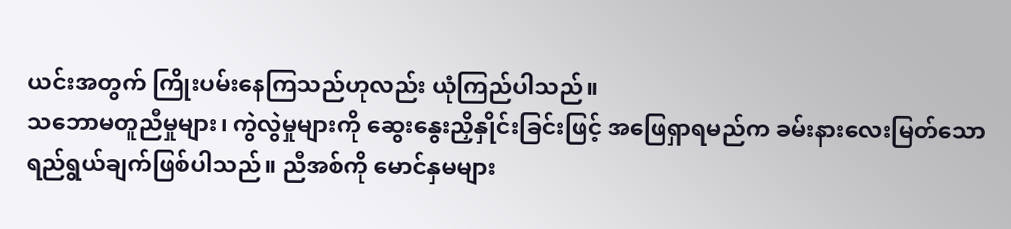ယင်းအတွက် ကြိုးပမ်းနေကြသည်ဟုလည်း ယုံကြည်ပါသည်။
သဘောမတူညီမှုများ၊ ကွဲလွဲမှုများကို ဆွေးနွေးညှိနှိုင်းခြင်းဖြင့် အဖြေရှာရမည်က ခမ်းနားလေးမြတ်သော ရည်ရွယ်ချက်ဖြစ်ပါသည်။ ညီအစ်ကို မောင်နှမများ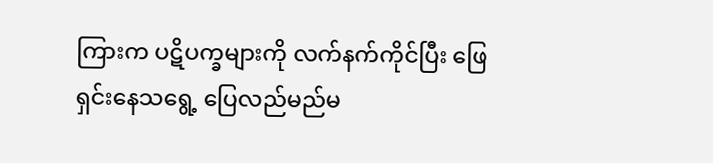ကြားက ပဋိပက္ခများကို လက်နက်ကိုင်ပြီး ဖြေရှင်းနေသရွေ့ ပြေလည်မည်မ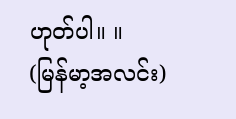ဟုတ်ပါ။ ။
(မြန်မာ့အလင်း)